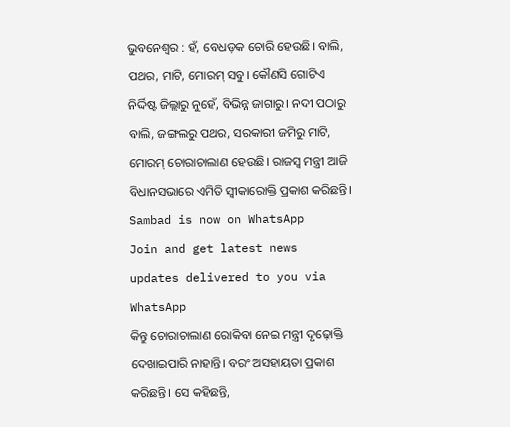ଭୁବନେଶ୍ୱର : ହଁ, ବେଧଡ଼କ ଚୋରି ହେଉଛି। ବାଲି, ପଥର, ମାଟି, ମୋରମ୍ ସବୁ। କୌଣସି ଗୋଟିଏ ନିର୍ଦ୍ଦିଷ୍ଟ ଜିଲ୍ଲାରୁ ନୁହେଁ, ବିଭିନ୍ନ ଜାଗାରୁ। ନଦୀ ପଠାରୁ ବାଲି, ଜଙ୍ଗଲରୁ ପଥର, ସରକାରୀ ଜମିରୁ ମାଟି, ମୋରମ୍ ଚୋରାଚାଲାଣ ହେଉଛି। ରାଜସ୍ୱ ମନ୍ତ୍ରୀ ଆଜି ବିଧାନସଭାରେ ଏମିତି ସ୍ୱୀକାରୋକ୍ତି ପ୍ରକାଶ କରିଛନ୍ତି।
Sambad is now on WhatsApp
Join and get latest news updates delivered to you via WhatsApp
କିନ୍ତୁ ଚୋରାଚାଲାଣ ରୋକିବା ନେଇ ମନ୍ତ୍ରୀ ଦୃଢ଼ୋକ୍ତି ଦେଖାଇପାରି ନାହାନ୍ତି। ବରଂ ଅସହାୟତା ପ୍ରକାଶ କରିଛନ୍ତି। ସେ କହିଛନ୍ତି,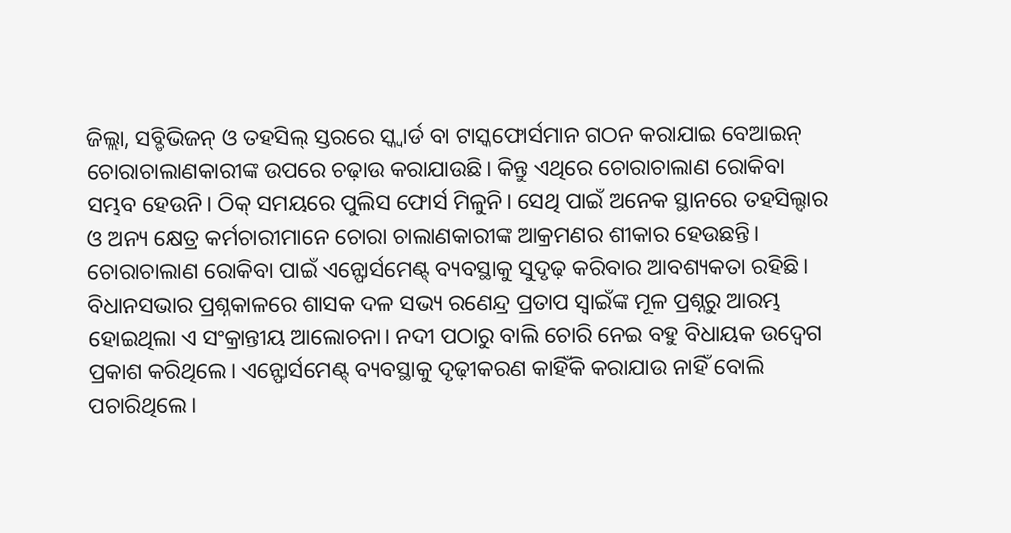ଜିଲ୍ଲା, ସବ୍ଡିଭିଜନ୍ ଓ ତହସିଲ୍ ସ୍ତରରେ ସ୍କ୍ଵାର୍ଡ ବା ଟାସ୍କଫୋର୍ସମାନ ଗଠନ କରାଯାଇ ବେଆଇନ୍ ଚୋରାଚାଲାଣକାରୀଙ୍କ ଉପରେ ଚଢ଼ାଉ କରାଯାଉଛି। କିନ୍ତୁ ଏଥିରେ ଚୋରାଚାଲାଣ ରୋକିବା ସମ୍ଭବ ହେଉନି। ଠିକ୍ ସମୟରେ ପୁଲିସ ଫୋର୍ସ ମିଳୁନି। ସେଥି ପାଇଁ ଅନେକ ସ୍ଥାନରେ ତହସିଲ୍ଦାର ଓ ଅନ୍ୟ କ୍ଷେତ୍ର କର୍ମଚାରୀମାନେ ଚୋରା ଚାଲାଣକାରୀଙ୍କ ଆକ୍ରମଣର ଶୀକାର ହେଉଛନ୍ତି। ଚୋରାଚାଲାଣ ରୋକିବା ପାଇଁ ଏନ୍ଫୋର୍ସମେଣ୍ଟ୍ ବ୍ୟବସ୍ଥାକୁ ସୁଦୃଢ଼ କରିବାର ଆବଶ୍ୟକତା ରହିଛି।
ବିଧାନସଭାର ପ୍ରଶ୍ନକାଳରେ ଶାସକ ଦଳ ସଭ୍ୟ ରଣେନ୍ଦ୍ର ପ୍ରତାପ ସ୍ୱାଇଁଙ୍କ ମୂଳ ପ୍ରଶ୍ନରୁ ଆରମ୍ଭ ହୋଇଥିଲା ଏ ସଂକ୍ରାନ୍ତୀୟ ଆଲୋଚନା। ନଦୀ ପଠାରୁ ବାଲି ଚୋରି ନେଇ ବହୁ ବିଧାୟକ ଉଦ୍ବେଗ ପ୍ରକାଶ କରିଥିଲେ। ଏନ୍ଫୋର୍ସମେଣ୍ଟ୍ ବ୍ୟବସ୍ଥାକୁ ଦୃଢ଼ୀକରଣ କାହିଁକି କରାଯାଉ ନାହିଁ ବୋଲି ପଚାରିଥିଲେ।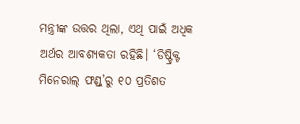ମନ୍ତ୍ରୀଙ୍କ ଉତ୍ତର ଥିଲା, ଏଥି ପାଇଁ ଅଧିକ ଅର୍ଥର ଆବଶ୍ୟକତା ରହିଛି। ‘ଡିଷ୍ଟ୍ରିକ୍ଟ ମିନେରାଲ୍ ଫଣ୍ଡ୍’ରୁ ୧୦ ପ୍ରତିଶତ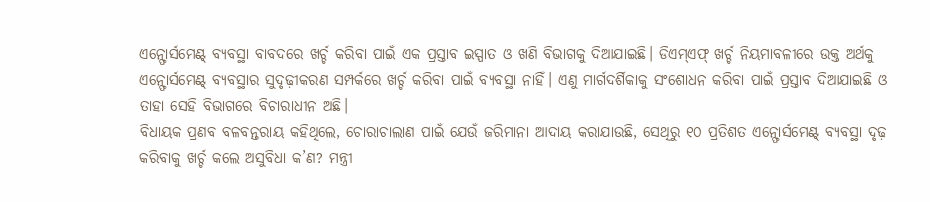ଏନ୍ଫୋର୍ସମେଣ୍ଟ୍ ବ୍ୟବସ୍ଥା ବାବଦରେ ଖର୍ଚ୍ଚ କରିବା ପାଇଁ ଏକ ପ୍ରସ୍ତାବ ଇସ୍ପାତ ଓ ଖଣି ବିଭାଗକୁ ଦିଆଯାଇଛି। ଡିଏମ୍ଏଫ୍ ଖର୍ଚ୍ଚ ନିୟମାବଳୀରେ ଉକ୍ତ ଅର୍ଥକୁ ଏନ୍ଫୋର୍ସମେଣ୍ଟ୍ ବ୍ୟବସ୍ଥାର ସୁଦୃଢ଼ୀକରଣ ସମ୍ପର୍କରେ ଖର୍ଚ୍ଚ କରିବା ପାଇଁ ବ୍ୟବସ୍ଥା ନାହିଁ। ଏଣୁ ମାର୍ଗଦର୍ଶିକାକୁ ସଂଶୋଧନ କରିବା ପାଇଁ ପ୍ରସ୍ତାବ ଦିଆଯାଇଛି ଓ ତାହା ସେହି ବିଭାଗରେ ବିଚାରାଧୀନ ଅଛି।
ବିଧାୟକ ପ୍ରଣବ ବଳବନ୍ତରାୟ କହିଥିଲେ, ଚୋରାଚାଲାଣ ପାଇଁ ଯେଉଁ ଜରିମାନା ଆଦାୟ କରାଯାଉଛି, ସେଥିରୁ ୧୦ ପ୍ରତିଶତ ଏନ୍ଫୋର୍ସମେଣ୍ଟ୍ ବ୍ୟବସ୍ଥା ଦୃଢ଼ କରିବାକୁ ଖର୍ଚ୍ଚ କଲେ ଅସୁବିଧା କ’ଣ? ମନ୍ତ୍ରୀ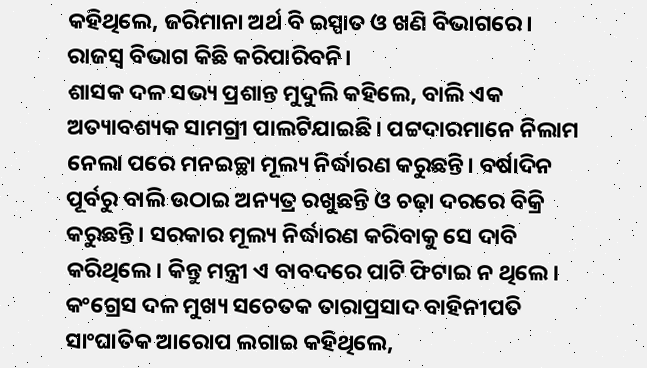କହିଥିଲେ, ଜରିମାନା ଅର୍ଥ ବି ଇସ୍ପାତ ଓ ଖଣି ବିଭାଗରେ। ରାଜସ୍ୱ ବିଭାଗ କିଛି କରିପାରିବନି।
ଶାସକ ଦଳ ସଭ୍ୟ ପ୍ରଶାନ୍ତ ମୁଦୁଲି କହିଲେ, ବାଲି ଏକ ଅତ୍ୟାବଶ୍ୟକ ସାମଗ୍ରୀ ପାଲଟିଯାଇଛି। ପଟ୍ଟଦାରମାନେ ନିଲାମ ନେଲା ପରେ ମନଇଚ୍ଛା ମୂଲ୍ୟ ନିର୍ଦ୍ଧାରଣ କରୁଛନ୍ତି। ବର୍ଷାଦିନ ପୂର୍ବରୁ ବାଲି ଉଠାଇ ଅନ୍ୟତ୍ର ରଖୁଛନ୍ତି ଓ ଚଢ଼ା ଦରରେ ବିକ୍ରି କରୁଛନ୍ତି। ସରକାର ମୂଲ୍ୟ ନିର୍ଦ୍ଧାରଣ କରିବାକୁ ସେ ଦାବି କରିଥିଲେ। କିନ୍ତୁ ମନ୍ତ୍ରୀ ଏ ବାବଦରେ ପାଟି ଫିଟାଇ ନ ଥିଲେ।
କଂଗ୍ରେସ ଦଳ ମୁଖ୍ୟ ସଚେତକ ତାରାପ୍ରସାଦ ବାହିନୀପତି ସାଂଘାତିକ ଆରୋପ ଲଗାଇ କହିଥିଲେ,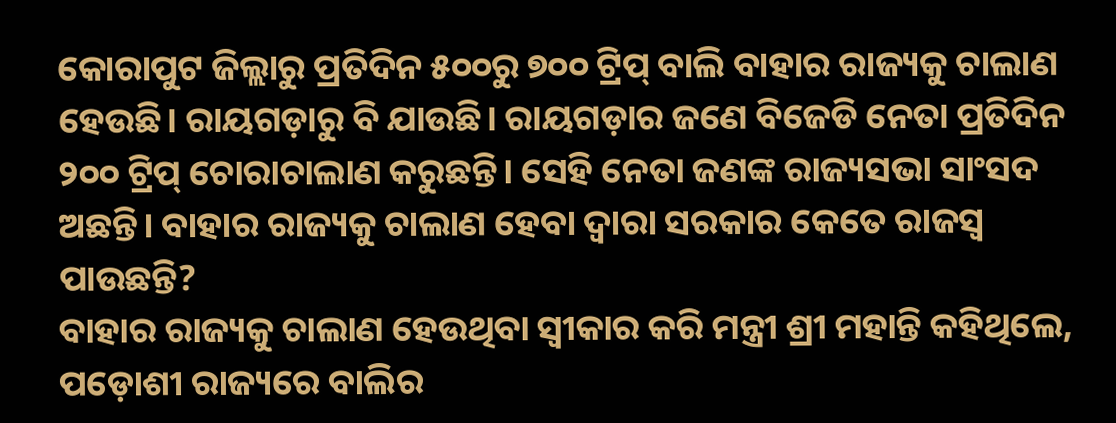କୋରାପୁଟ ଜିଲ୍ଲାରୁ ପ୍ରତିଦିନ ୫୦୦ରୁ ୭୦୦ ଟ୍ରିପ୍ ବାଲି ବାହାର ରାଜ୍ୟକୁ ଚାଲାଣ ହେଉଛି। ରାୟଗଡ଼ାରୁ ବି ଯାଉଛି। ରାୟଗଡ଼ାର ଜଣେ ବିଜେଡି ନେତା ପ୍ରତିଦିନ ୨୦୦ ଟ୍ରିପ୍ ଚୋରାଚାଲାଣ କରୁଛନ୍ତି। ସେହି ନେତା ଜଣଙ୍କ ରାଜ୍ୟସଭା ସାଂସଦ ଅଛନ୍ତି। ବାହାର ରାଜ୍ୟକୁ ଚାଲାଣ ହେବା ଦ୍ୱାରା ସରକାର କେତେ ରାଜସ୍ୱ ପାଉଛନ୍ତି?
ବାହାର ରାଜ୍ୟକୁ ଚାଲାଣ ହେଉଥିବା ସ୍ୱୀକାର କରି ମନ୍ତ୍ରୀ ଶ୍ରୀ ମହାନ୍ତି କହିଥିଲେ, ପଡ଼ୋଶୀ ରାଜ୍ୟରେ ବାଲିର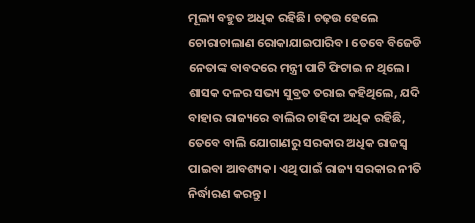ମୂଲ୍ୟ ବହୁତ ଅଧିକ ରହିଛି। ଚଢ଼ଉ ହେଲେ ଚୋରାଚାଲାଣ ରୋକାଯାଇପାରିବ। ତେବେ ବିଜେଡି ନେତାଙ୍କ ବାବଦରେ ମନ୍ତ୍ରୀ ପାଟି ଫିଟାଇ ନ ଥିଲେ।
ଶାସକ ଦଳର ସଭ୍ୟ ସୁବ୍ରତ ତରାଇ କହିଥିଲେ, ଯଦି ବାହାର ରାଜ୍ୟରେ ବାଲିର ଚାହିଦା ଅଧିକ ରହିଛି, ତେବେ ବାଲି ଯୋଗାଣରୁ ସରକାର ଅଧିକ ରାଜସ୍ୱ ପାଇବା ଆବଶ୍ୟକ। ଏଥି ପାଇଁ ରାଜ୍ୟ ସରକାର ନୀତି ନିର୍ଦ୍ଧାରଣ କରନ୍ତୁ।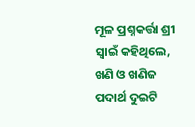ମୂଳ ପ୍ରଶ୍ନକର୍ତ୍ତା ଶ୍ରୀ ସ୍ୱାଇଁ କହିଥିଲେ, ଖଣି ଓ ଖଣିଜ ପଦାର୍ଥ ଦୁଇଟି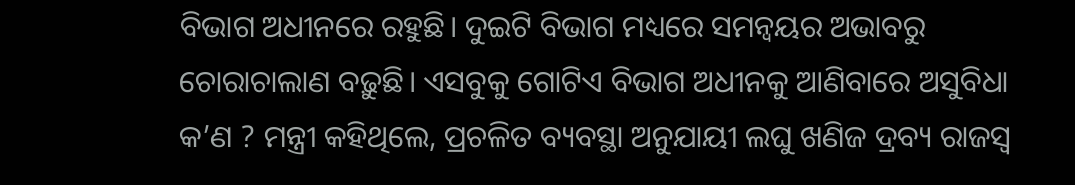ବିଭାଗ ଅଧୀନରେ ରହୁଛି। ଦୁଇଟି ବିଭାଗ ମଧ୍ୟରେ ସମନ୍ଵୟର ଅଭାବରୁ ଚୋରାଚାଲାଣ ବଢ଼ୁଛି। ଏସବୁକୁ ଗୋଟିଏ ବିଭାଗ ଅଧୀନକୁ ଆଣିବାରେ ଅସୁବିଧା କ’ଣ ? ମନ୍ତ୍ରୀ କହିଥିଲେ, ପ୍ରଚଳିତ ବ୍ୟବସ୍ଥା ଅନୁଯାୟୀ ଲଘୁ ଖଣିଜ ଦ୍ରବ୍ୟ ରାଜସ୍ୱ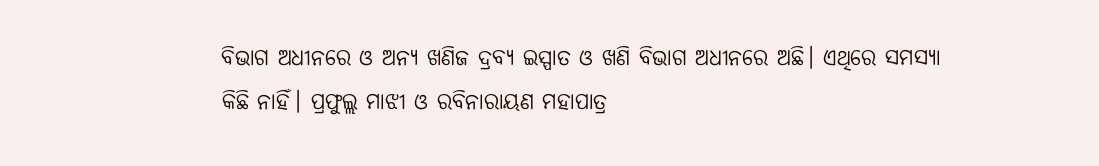ବିଭାଗ ଅଧୀନରେ ଓ ଅନ୍ୟ ଖଣିଜ ଦ୍ରବ୍ୟ ଇସ୍ପାତ ଓ ଖଣି ବିଭାଗ ଅଧୀନରେ ଅଛି। ଏଥିରେ ସମସ୍ୟା କିଛି ନାହିଁ। ପ୍ରଫୁଲ୍ଲ ମାଝୀ ଓ ରବିନାରାୟଣ ମହାପାତ୍ର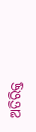ଅତିରିକ୍ତ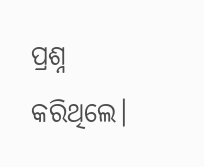ପ୍ରଶ୍ନ କରିଥିଲେ।